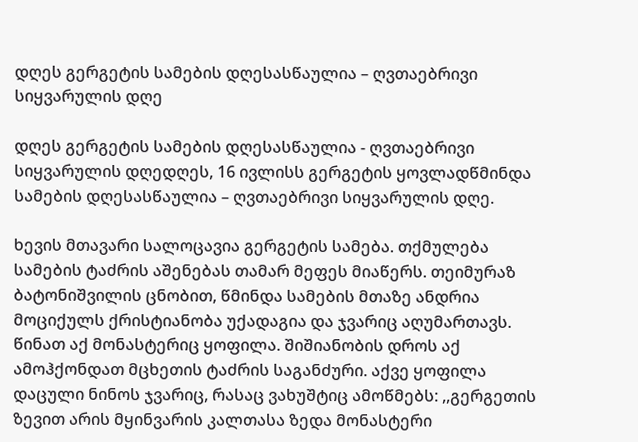დღეს გერგეტის სამების დღესასწაულია – ღვთაებრივი სიყვარულის დღე

დღეს გერგეტის სამების დღესასწაულია - ღვთაებრივი სიყვარულის დღედღეს, 16 ივლისს გერგეტის ყოვლადწმინდა სამების დღესასწაულია – ღვთაებრივი სიყვარულის დღე.

ხევის მთავარი სალოცავია გერგეტის სამება. თქმულება სამების ტაძრის აშენებას თამარ მეფეს მიაწერს. თეიმურაზ ბატონიშვილის ცნობით, წმინდა სამების მთაზე ანდრია მოციქულს ქრისტიანობა უქადაგია და ჯვარიც აღუმართავს. წინათ აქ მონასტერიც ყოფილა. შიშიანობის დროს აქ ამოჰქონდათ მცხეთის ტაძრის საგანძური. აქვე ყოფილა დაცული ნინოს ჯვარიც, რასაც ვახუშტიც ამოწმებს: ,,გერგეთის ზევით არის მყინვარის კალთასა ზედა მონასტერი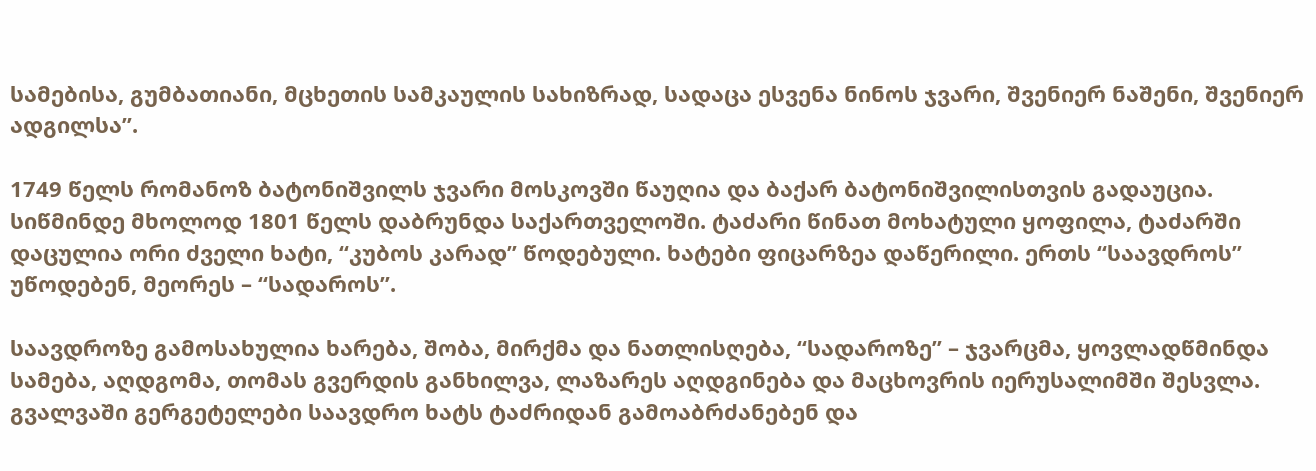სამებისა, გუმბათიანი, მცხეთის სამკაულის სახიზრად, სადაცა ესვენა ნინოს ჯვარი, შვენიერ ნაშენი, შვენიერ ადგილსა”.

1749 წელს რომანოზ ბატონიშვილს ჯვარი მოსკოვში წაუღია და ბაქარ ბატონიშვილისთვის გადაუცია. სიწმინდე მხოლოდ 1801 წელს დაბრუნდა საქართველოში. ტაძარი წინათ მოხატული ყოფილა, ტაძარში დაცულია ორი ძველი ხატი, “კუბოს კარად” წოდებული. ხატები ფიცარზეა დაწერილი. ერთს “საავდროს” უწოდებენ, მეორეს – “სადაროს”.

საავდროზე გამოსახულია ხარება, შობა, მირქმა და ნათლისღება, “სადაროზე” – ჯვარცმა, ყოვლადწმინდა სამება, აღდგომა, თომას გვერდის განხილვა, ლაზარეს აღდგინება და მაცხოვრის იერუსალიმში შესვლა. გვალვაში გერგეტელები საავდრო ხატს ტაძრიდან გამოაბრძანებენ და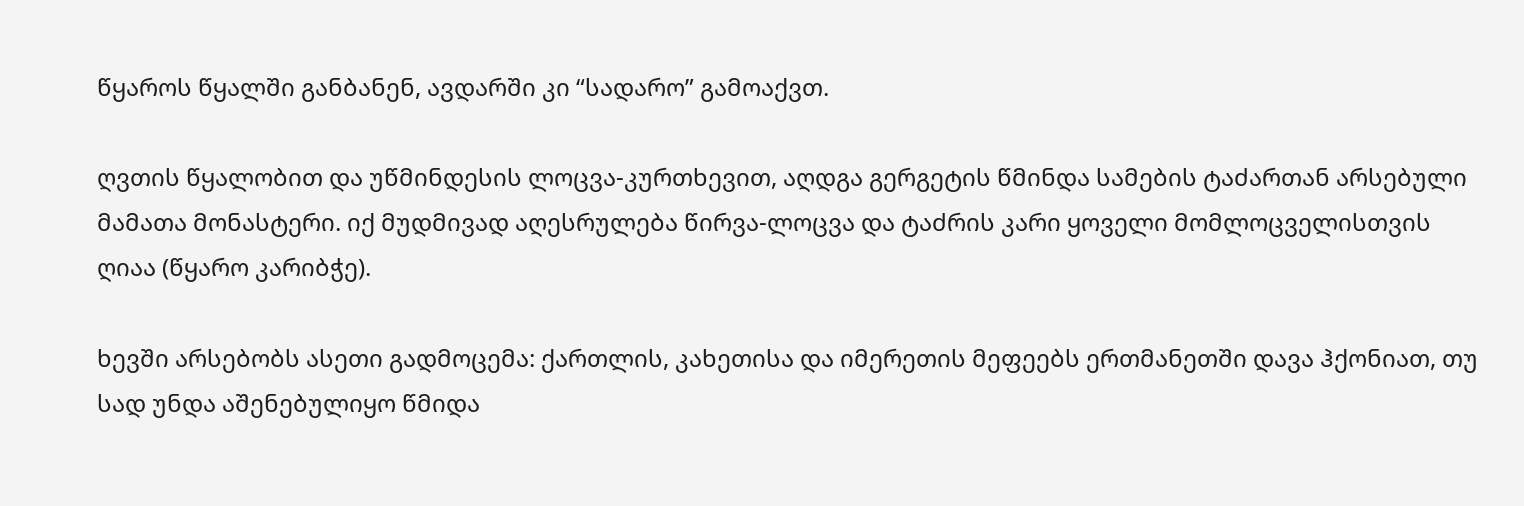წყაროს წყალში განბანენ, ავდარში კი “სადარო” გამოაქვთ.

ღვთის წყალობით და უწმინდესის ლოცვა-კურთხევით, აღდგა გერგეტის წმინდა სამების ტაძართან არსებული მამათა მონასტერი. იქ მუდმივად აღესრულება წირვა-ლოცვა და ტაძრის კარი ყოველი მომლოცველისთვის ღიაა (წყარო კარიბჭე).

ხევში არსებობს ასეთი გადმოცემა: ქართლის, კახეთისა და იმერეთის მეფეებს ერთმანეთში დავა ჰქონიათ, თუ სად უნდა აშენებულიყო წმიდა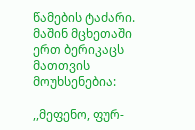წამების ტაძარი. მაშინ მცხეთაში ერთ ბერიკაცს მათთვის მოუხსენებია:

,,მეფენო, ფურ-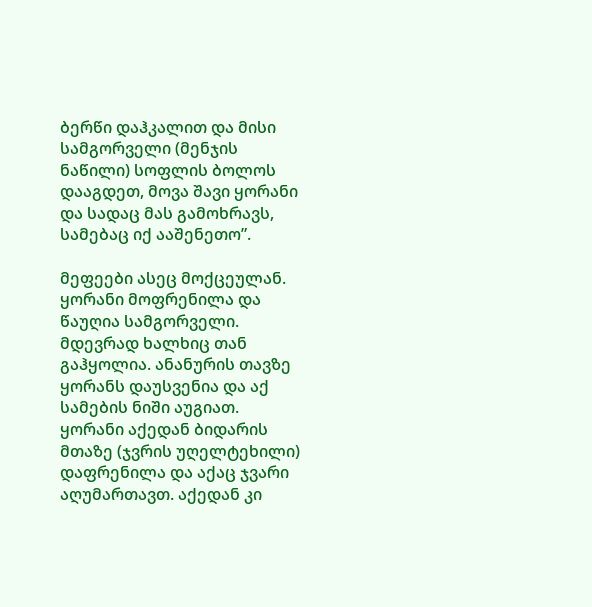ბერწი დაჰკალით და მისი სამგორველი (მენჯის ნაწილი) სოფლის ბოლოს დააგდეთ, მოვა შავი ყორანი და სადაც მას გამოხრავს, სამებაც იქ ააშენეთო”.

მეფეები ასეც მოქცეულან. ყორანი მოფრენილა და წაუღია სამგორველი. მდევრად ხალხიც თან გაჰყოლია. ანანურის თავზე ყორანს დაუსვენია და აქ სამების ნიში აუგიათ. ყორანი აქედან ბიდარის მთაზე (ჯვრის უღელტეხილი) დაფრენილა და აქაც ჯვარი აღუმართავთ. აქედან კი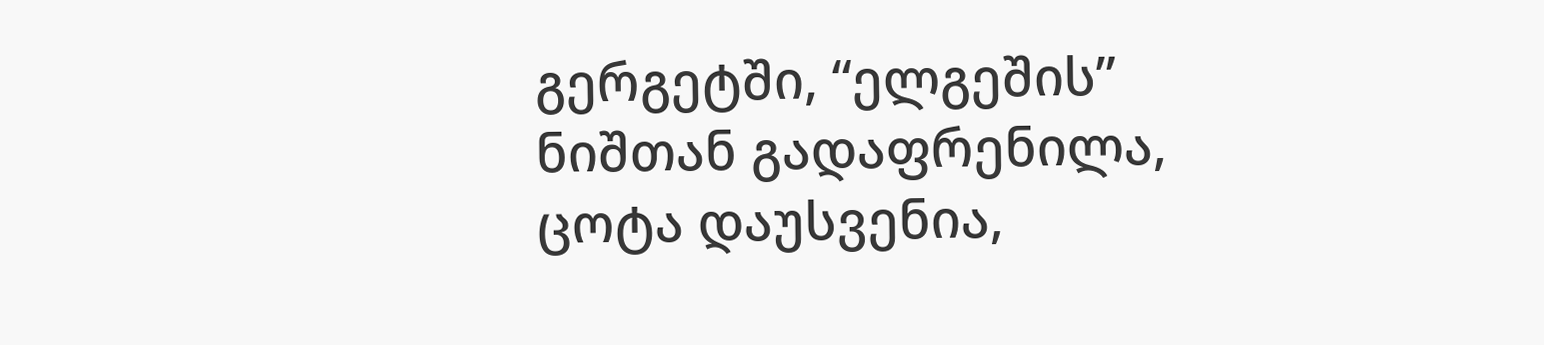გერგეტში, “ელგეშის” ნიშთან გადაფრენილა, ცოტა დაუსვენია,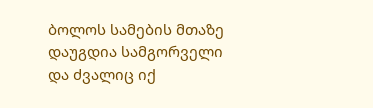ბოლოს სამების მთაზე დაუგდია სამგორველი და ძვალიც იქ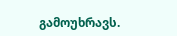გამოუხრავს.